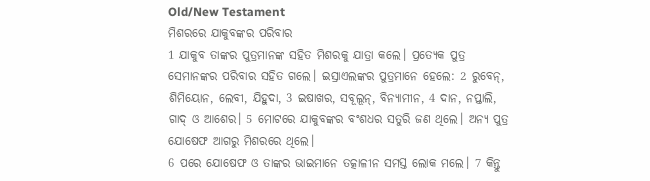Old/New Testament
ମିଶରରେ ଯାକୁବଙ୍କର ପରିବାର
1 ଯାକୁବ ତାଙ୍କର ପୁତ୍ରମାନଙ୍କ ସହିତ ମିଶରକୁ ଯାତ୍ରା କଲେ। ପ୍ରତ୍ୟେକ ପୁତ୍ର ସେମାନଙ୍କର ପରିବାର ସହିତ ଗଲେ। ଇସ୍ରାଏଲଙ୍କର ପୁତ୍ରମାନେ ହେଲେ: 2 ରୁବେନ୍, ଶିମିୟୋନ, ଲେବୀ, ଯିହୁଦା, 3 ଇଷାଖର, ସବୂଲୂନ୍, ବିନ୍ୟାମୀନ, 4 ଦାନ, ନପ୍ତାଲି, ଗାଦ୍ ଓ ଆଶେର। 5 ମୋଟରେ ଯାକୁବଙ୍କର ବଂଶଧର ସତୁରି ଜଣ ଥିଲେ। ଅନ୍ୟ ପୁତ୍ର ଯୋଷେଫ ଆଗରୁ ମିଶରରେ ଥିଲେ।
6 ପରେ ଯୋଷେଫ ଓ ତାଙ୍କର ଭାଇମାନେ ତତ୍କାଳୀନ ସମସ୍ତ ଲୋକ ମଲେ। 7 କିନ୍ତୁ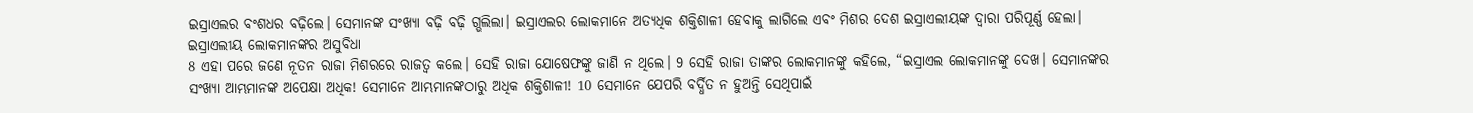ଇସ୍ରାଏଲର ବଂଶଧର ବଢ଼ିଲେ। ସେମାନଙ୍କ ସଂଖ୍ୟା ବଢ଼ି ବଢ଼ି ଗ୍ଭଲିଲା। ଇସ୍ରାଏଲର ଲୋକମାନେ ଅତ୍ୟଧିକ ଶକ୍ତିଶାଳୀ ହେବାକୁ ଲାଗିଲେ ଏବଂ ମିଶର ଦେଶ ଇସ୍ରାଏଲୀୟଙ୍କ ଦ୍ୱାରା ପରିପୂର୍ଣ୍ଣ ହେଲା।
ଇସ୍ରାଏଲୀୟ ଲୋକମାନଙ୍କର ଅସୁବିଧା
8 ଏହା ପରେ ଜଣେ ନୂତନ ରାଜା ମିଶରରେ ରାଜତ୍ୱ କଲେ। ସେହି ରାଜା ଯୋଷେଫଙ୍କୁ ଜାଣି ନ ଥିଲେ। 9 ସେହି ରାଜା ତାଙ୍କର ଲୋକମାନଙ୍କୁ କହିଲେ, “ଇସ୍ରାଏଲ ଲୋକମାନଙ୍କୁ ଦେଖ। ସେମାନଙ୍କର ସଂଖ୍ୟା ଆମ୍ଭମାନଙ୍କ ଅପେକ୍ଷା ଅଧିକ! ସେମାନେ ଆମ୍ଭମାନଙ୍କଠାରୁ ଅଧିକ ଶକ୍ତିଶାଳୀ! 10 ସେମାନେ ଯେପରି ବର୍ଦ୍ଧିତ ନ ହୁଅନ୍ତି ସେଥିପାଇଁ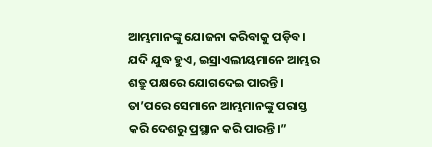ଆମ୍ଭମାନଙ୍କୁ ଯୋଜନା କରିବାକୁ ପଡ଼ିବ। ଯଦି ଯୁଦ୍ଧ ହୁଏ, ଇସ୍ରାଏଲୀୟମାନେ ଆମ୍ଭର ଶତ୍ରୁ ପକ୍ଷରେ ଯୋଗଦେଇ ପାରନ୍ତି। ତା’ପରେ ସେମାନେ ଆମ୍ଭମାନଙ୍କୁ ପରାସ୍ତ କରି ଦେଶରୁ ପ୍ରସ୍ଥାନ କରି ପାରନ୍ତି।”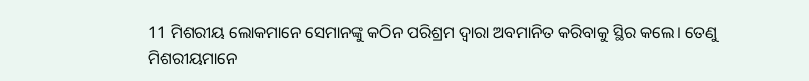11 ମିଶରୀୟ ଲୋକମାନେ ସେମାନଙ୍କୁ କଠିନ ପରିଶ୍ରମ ଦ୍ୱାରା ଅବମାନିତ କରିବାକୁ ସ୍ଥିର କଲେ। ତେଣୁ ମିଶରୀୟମାନେ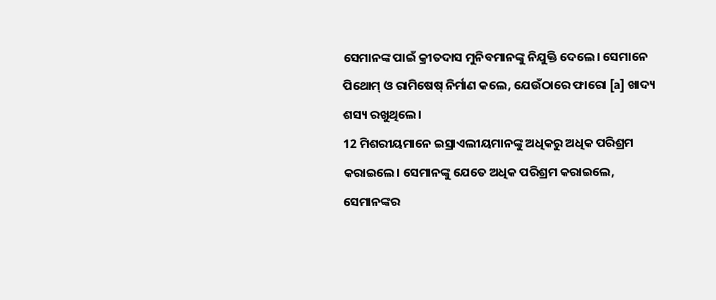ସେମାନଙ୍କ ପାଇଁ କ୍ରୀତଦାସ ମୁନିବମାନଙ୍କୁ ନିଯୁକ୍ତି ଦେଲେ। ସେମାନେ ପିଥୋମ୍ ଓ ରାମିଷେଷ୍ ନିର୍ମାଣ କଲେ, ଯେଉଁଠାରେ ଫାରୋ [a] ଖାଦ୍ୟ ଶସ୍ୟ ରଖୁଥିଲେ।
12 ମିଶରୀୟମାନେ ଇସ୍ରାଏଲୀୟମାନଙ୍କୁ ଅଧିକରୁ ଅଧିକ ପରିଶ୍ରମ କରାଇଲେ। ସେମାନଙ୍କୁ ଯେତେ ଅଧିକ ପରିଶ୍ରମ କରାଇଲେ, ସେମାନଙ୍କର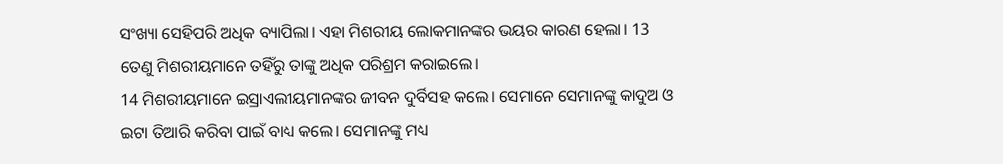ସଂଖ୍ୟା ସେହିପରି ଅଧିକ ବ୍ୟାପିଲା। ଏହା ମିଶରୀୟ ଲୋକମାନଙ୍କର ଭୟର କାରଣ ହେଲା। 13 ତେଣୁ ମିଶରୀୟମାନେ ତହିଁରୁ ତାଙ୍କୁ ଅଧିକ ପରିଶ୍ରମ କରାଇଲେ।
14 ମିଶରୀୟମାନେ ଇସ୍ରାଏଲୀୟମାନଙ୍କର ଜୀବନ ଦୁର୍ବିସହ କଲେ। ସେମାନେ ସେମାନଙ୍କୁ କାଦୁଅ ଓ ଇଟା ତିଆରି କରିବା ପାଇଁ ବାଧ୍ୟ କଲେ। ସେମାନଙ୍କୁ ମଧ୍ୟ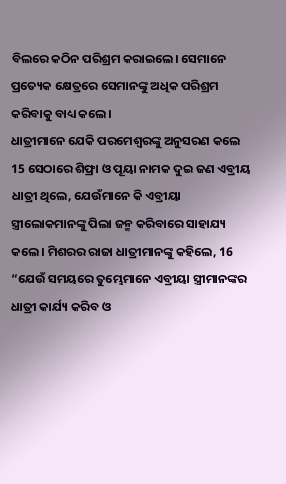ବିଲରେ କଠିନ ପରିଶ୍ରମ କରାଇଲେ। ସେମାନେ ପ୍ରତ୍ୟେକ କ୍ଷେତ୍ରରେ ସେମାନଙ୍କୁ ଅଧିକ ପରିଶ୍ରମ କରିବାକୁ ବାଧ୍ୟ କଲେ।
ଧାତ୍ରୀମାନେ ଯେକି ପରମେଶ୍ୱରଙ୍କୁ ଅନୁସରଣ କଲେ
15 ସେଠାରେ ଶିଫ୍ରା ଓ ପୂୟା ନାମକ ଦୁଇ ଜଣ ଏବ୍ରୀୟ ଧାତ୍ରୀ ଥିଲେ, ଯେଉଁମାନେ କି ଏବ୍ରୀୟା ସ୍ତ୍ରୀଲୋକମାନଙ୍କୁ ପିଲା ଜନ୍ମ କରିବାରେ ସାହାଯ୍ୟ କଲେ। ମିଶରର ରାଜା ଧାତ୍ରୀମାନଙ୍କୁ କହିଲେ, 16 “ଯେଉଁ ସମୟରେ ତୁମ୍ଭେମାନେ ଏବ୍ରୀୟା ସ୍ତ୍ରୀମାନଙ୍କର ଧାତ୍ରୀ କାର୍ଯ୍ୟ କରିବ ଓ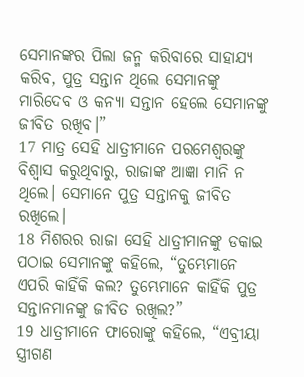ସେମାନଙ୍କର ପିଲା ଜନ୍ମ କରିବାରେ ସାହାଯ୍ୟ କରିବ, ପୁତ୍ର ସନ୍ତାନ ଥିଲେ ସେମାନଙ୍କୁ ମାରିଦେବ ଓ କନ୍ୟା ସନ୍ତାନ ହେଲେ ସେମାନଙ୍କୁ ଜୀବିତ ରଖିବ।”
17 ମାତ୍ର ସେହି ଧାତ୍ରୀମାନେ ପରମେଶ୍ୱରଙ୍କୁ ବିଶ୍ୱାସ କରୁଥିବାରୁ, ରାଜାଙ୍କ ଆଜ୍ଞା ମାନି ନ ଥିଲେ। ସେମାନେ ପୁତ୍ର ସନ୍ତାନକୁ ଜୀବିତ ରଖିଲେ।
18 ମିଶରର ରାଜା ସେହି ଧାତ୍ରୀମାନଙ୍କୁ ଡକାଇ ପଠାଇ ସେମାନଙ୍କୁ କହିଲେ, “ତୁମ୍ଭେମାନେ ଏପରି କାହିଁକି କଲ? ତୁମ୍ଭେମାନେ କାହିଁକି ପୁତ୍ର ସନ୍ତାନମାନଙ୍କୁ ଜୀବିତ ରଖିଲ?”
19 ଧାତ୍ରୀମାନେ ଫାରୋଙ୍କୁ କହିଲେ, “ଏବ୍ରୀୟା ସ୍ତ୍ରୀଗଣ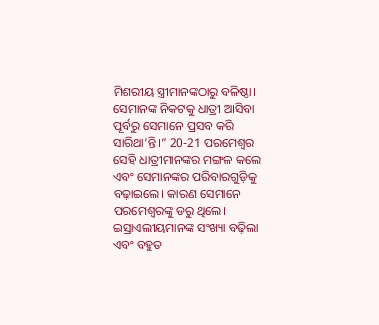ମିଶରୀୟ ସ୍ତ୍ରୀମାନଙ୍କଠାରୁ ବଳିଷ୍ଠା। ସେମାନଙ୍କ ନିକଟକୁ ଧାତ୍ରୀ ଆସିବା ପୂର୍ବରୁ ସେମାନେ ପ୍ରସବ କରି ସାରିଥା’ନ୍ତି।” 20-21 ପରମେଶ୍ୱର ସେହି ଧାତ୍ରୀମାନଙ୍କର ମଙ୍ଗଳ କଲେ ଏବଂ ସେମାନଙ୍କର ପରିବାରଗୁଡ଼ିକୁ ବଢ଼ାଇଲେ। କାରଣ ସେମାନେ ପରମେଶ୍ୱରଙ୍କୁ ଡରୁ ଥିଲେ।
ଇସ୍ରାଏଲୀୟମାନଙ୍କ ସଂଖ୍ୟା ବଢ଼ିଲା ଏବଂ ବହୁତ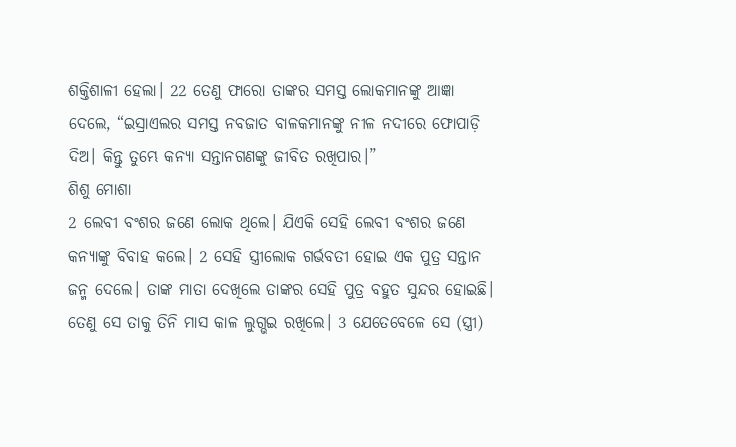ଶକ୍ତିଶାଳୀ ହେଲା। 22 ତେଣୁ ଫାରୋ ତାଙ୍କର ସମସ୍ତ ଲୋକମାନଙ୍କୁ ଆଜ୍ଞା ଦେଲେ, “ଇସ୍ରାଏଲର ସମସ୍ତ ନବଜାତ ବାଳକମାନଙ୍କୁ ନୀଳ ନଦୀରେ ଫୋପାଡ଼ି ଦିଅ। କିନ୍ତୁ ତୁମ୍ଭେ କନ୍ୟା ସନ୍ତାନଗଣଙ୍କୁ ଜୀବିତ ରଖିପାର।”
ଶିଶୁ ମୋଶା
2 ଲେବୀ ବଂଶର ଜଣେ ଲୋକ ଥିଲେ। ଯିଏକି ସେହି ଲେବୀ ବଂଶର ଜଣେ କନ୍ୟାଙ୍କୁ ବିବାହ କଲେ। 2 ସେହି ସ୍ତ୍ରୀଲୋକ ଗର୍ଭବତୀ ହୋଇ ଏକ ପୁତ୍ର ସନ୍ତାନ ଜନ୍ମ ଦେଲେ। ତାଙ୍କ ମାତା ଦେଖିଲେ ତାଙ୍କର ସେହି ପୁତ୍ର ବହୁତ ସୁନ୍ଦର ହୋଇଛି। ତେଣୁ ସେ ତାକୁ ତିନି ମାସ କାଳ ଲୁଗ୍ଭଇ ରଖିଲେ। 3 ଯେତେବେଳେ ସେ (ସ୍ତ୍ରୀ)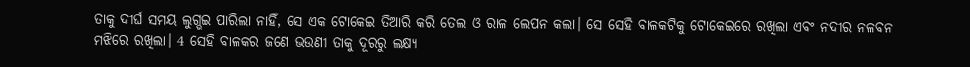ତାକୁ ଦୀର୍ଘ ସମୟ ଲୁଗ୍ଭଇ ପାରିଲା ନାହିଁ, ସେ ଏକ ଟୋକେଇ ତିଆରି କରି ତେଲ ଓ ରାଳ ଲେପନ କଲା। ସେ ସେହି ବାଳକଟିକୁ ଟୋକେଇରେ ରଖିଲା ଏବଂ ନଦୀର ନଳବନ ମଝିରେ ରଖିଲା। 4 ସେହି ବାଳକର ଜଣେ ଭଉଣୀ ତାକୁ ଦୂରରୁ ଲକ୍ଷ୍ୟ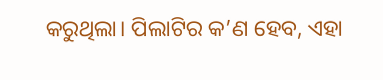କରୁଥିଲା। ପିଲାଟିର କ’ଣ ହେବ, ଏହା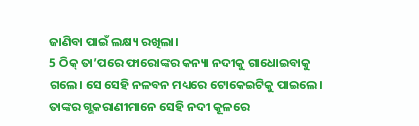ଜାଣିବା ପାଇଁ ଲକ୍ଷ୍ୟ ରଖିଲା।
5 ଠିକ୍ ତା’ପରେ ଫାରୋଙ୍କର କନ୍ୟା ନଦୀକୁ ଗାଧୋଇବାକୁ ଗଲେ। ସେ ସେହି ନଳବନ ମଧ୍ୟରେ ଟୋକେଇଟିକୁ ପାଇଲେ। ତାଙ୍କର ଗ୍ଭକରାଣୀମାନେ ସେହି ନଦୀ କୂଳରେ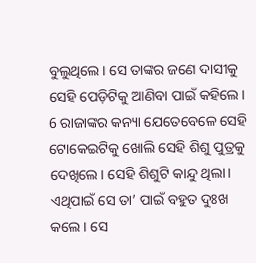ବୁଲୁଥିଲେ। ସେ ତାଙ୍କର ଜଣେ ଦାସୀକୁ ସେହି ପେଡ଼ିଟିକୁ ଆଣିବା ପାଇଁ କହିଲେ। 6 ରାଜାଙ୍କର କନ୍ୟା ଯେତେବେଳେ ସେହି ଟୋକେଇଟିକୁ ଖୋଲି ସେହି ଶିଶୁ ପୁତ୍ରକୁ ଦେଖିଲେ। ସେହି ଶିଶୁଟି କାନ୍ଦୁ ଥିଲା। ଏଥିପାଇଁ ସେ ତା’ ପାଇଁ ବହୁତ ଦୁଃଖ କଲେ। ସେ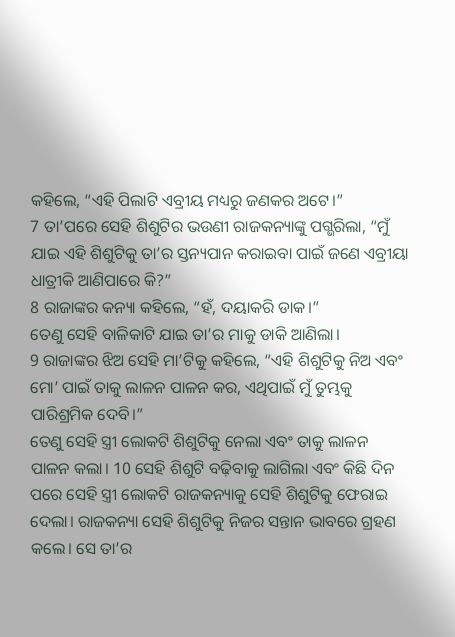କହିଲେ, “ଏହି ପିଲାଟି ଏବ୍ରୀୟ ମଧ୍ୟରୁ ଜଣକର ଅଟେ।”
7 ତା’ପରେ ସେହି ଶିଶୁଟିର ଭଉଣୀ ରାଜକନ୍ୟାଙ୍କୁ ପଗ୍ଭରିଲା, “ମୁଁ ଯାଇ ଏହି ଶିଶୁଟିକୁ ତା’ର ସ୍ତନ୍ୟପାନ କରାଇବା ପାଇଁ ଜଣେ ଏବ୍ରୀୟା ଧାତ୍ରୀକି ଆଣିପାରେ କି?”
8 ରାଜାଙ୍କର କନ୍ୟା କହିଲେ, “ହଁ, ଦୟାକରି ଡାକ।”
ତେଣୁ ସେହି ବାଳିକାଟି ଯାଇ ତା’ର ମାକୁ ଡାକି ଆଣିଲା।
9 ରାଜାଙ୍କର ଝିଅ ସେହି ମା’ଟିକୁ କହିଲେ, “ଏହି ଶିଶୁଟିକୁ ନିଅ ଏବଂ ମୋ’ ପାଇଁ ତାକୁ ଲାଳନ ପାଳନ କର, ଏଥିପାଇଁ ମୁଁ ତୁମ୍ଭକୁ ପାରିଶ୍ରମିକ ଦେବି।”
ତେଣୁ ସେହି ସ୍ତ୍ରୀ ଲୋକଟି ଶିଶୁଟିକୁ ନେଲା ଏବଂ ତାକୁ ଲାଳନ ପାଳନ କଲା। 10 ସେହି ଶିଶୁଟି ବଢ଼ିବାକୁ ଲାଗିଲା ଏବଂ କିଛି ଦିନ ପରେ ସେହି ସ୍ତ୍ରୀ ଲୋକଟି ରାଜକନ୍ୟାକୁ ସେହି ଶିଶୁଟିକୁ ଫେରାଇ ଦେଲା। ରାଜକନ୍ୟା ସେହି ଶିଶୁଟିକୁ ନିଜର ସନ୍ତାନ ଭାବରେ ଗ୍ରହଣ କଲେ। ସେ ତା’ର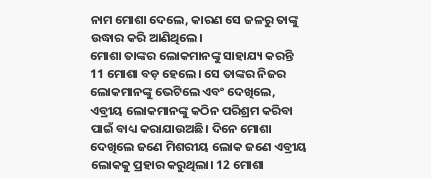ନାମ ମୋଶା ଦେଲେ, କାରଣ ସେ ଜଳରୁ ତାଙ୍କୁ ଉଦ୍ଧାର କରି ଆଣିଥିଲେ।
ମୋଶା ତାଙ୍କର ଲୋକମାନଙ୍କୁ ସାହାଯ୍ୟ କରନ୍ତି
11 ମୋଶା ବଡ଼ ହେଲେ। ସେ ତାଙ୍କର ନିଜର ଲୋକମାନଙ୍କୁ ଭେଟିଲେ ଏବଂ ଦେଖିଲେ, ଏବ୍ରୀୟ ଲୋକମାନଙ୍କୁ କଠିନ ପରିଶ୍ରମ କରିବା ପାଇଁ ବାଧ୍ୟ କରାଯାଉଅଛି। ଦିନେ ମୋଶା ଦେଖିଲେ ଜଣେ ମିଶରୀୟ ଲୋକ ଜଣେ ଏବ୍ରୀୟ ଲୋକକୁ ପ୍ରହାର କରୁଥିଲା। 12 ମୋଶା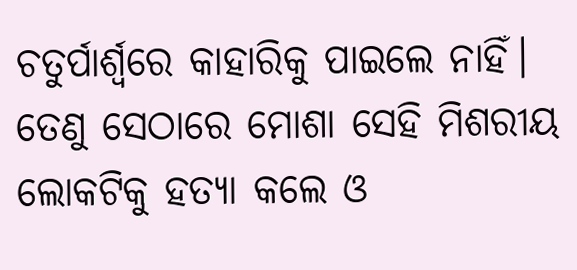ଚତୁର୍ପାର୍ଶ୍ୱରେ କାହାରିକୁ ପାଇଲେ ନାହିଁ। ତେଣୁ ସେଠାରେ ମୋଶା ସେହି ମିଶରୀୟ ଲୋକଟିକୁ ହତ୍ୟା କଲେ ଓ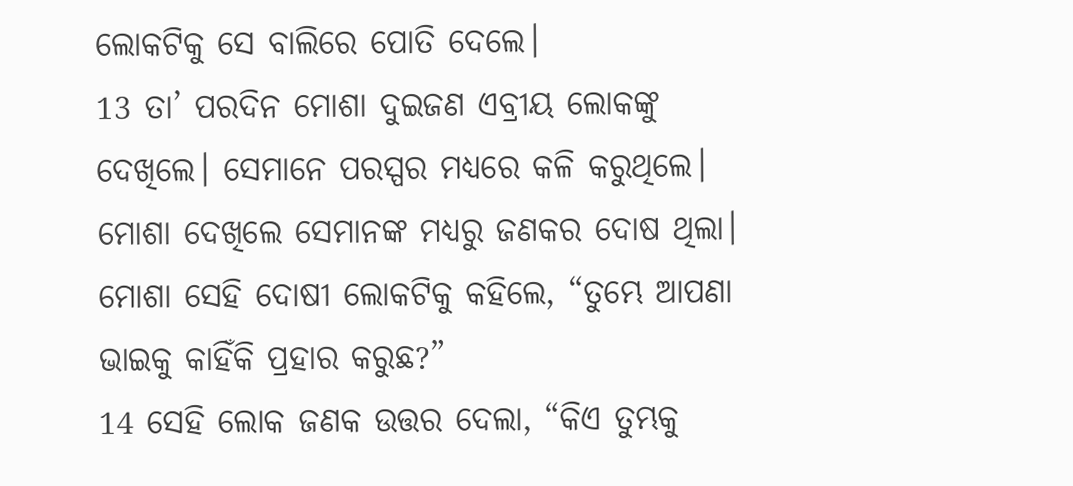ଲୋକଟିକୁ ସେ ବାଲିରେ ପୋତି ଦେଲେ।
13 ତା’ ପରଦିନ ମୋଶା ଦୁଇଜଣ ଏବ୍ରୀୟ ଲୋକଙ୍କୁ ଦେଖିଲେ। ସେମାନେ ପରସ୍ପର ମଧ୍ୟରେ କଳି କରୁଥିଲେ। ମୋଶା ଦେଖିଲେ ସେମାନଙ୍କ ମଧ୍ୟରୁ ଜଣକର ଦୋଷ ଥିଲା। ମୋଶା ସେହି ଦୋଷୀ ଲୋକଟିକୁ କହିଲେ, “ତୁମ୍ଭେ ଆପଣା ଭାଇକୁ କାହିଁକି ପ୍ରହାର କରୁଛ?”
14 ସେହି ଲୋକ ଜଣକ ଉତ୍ତର ଦେଲା, “କିଏ ତୁମ୍ଭକୁ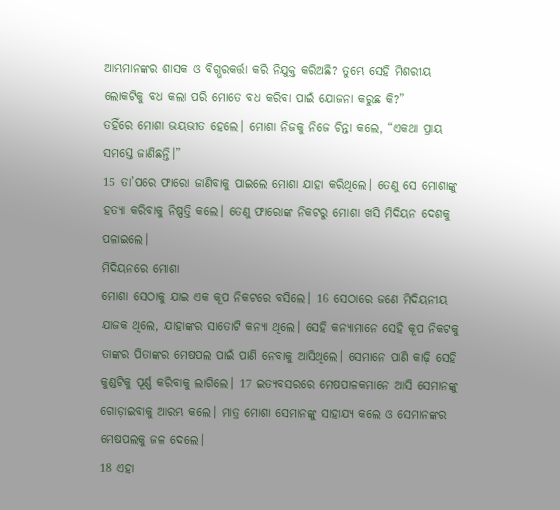ଆମ୍ଭମାନଙ୍କର ଶାସକ ଓ ବିଗ୍ଭରକର୍ତ୍ତା କରି ନିଯୁକ୍ତ କରିଅଛି? ତୁମ୍ଭେ ସେହି ମିଶରୀୟ ଲୋକଟିକୁ ବଧ କଲା ପରି ମୋତେ ବଧ କରିବା ପାଇଁ ଯୋଜନା କରୁଛ କି?”
ତହିଁରେ ମୋଶା ଭୟଭୀତ ହେଲେ। ମୋଶା ନିଜକୁ ନିଜେ ଚିନ୍ତା କଲେ, “ଏକଥା ପ୍ରାୟ ସମସ୍ତେ ଜାଣିଛନ୍ତି।”
15 ତା’ପରେ ଫାରୋ ଜାଣିବାକୁ ପାଇଲେ ମୋଶା ଯାହା କରିଥିଲେ। ତେଣୁ ସେ ମୋଶାଙ୍କୁ ହତ୍ୟା କରିବାକୁ ନିଷ୍ପତ୍ତି କଲେ। ତେଣୁ ଫାରୋଙ୍କ ନିକଟରୁ ମୋଶା ଖସି ମିଦିୟନ ଦେଶକୁ ପଳାଇଲେ।
ମିଦିୟନରେ ମୋଶା
ମୋଶା ସେଠାକୁ ଯାଇ ଏକ କୂପ ନିକଟରେ ବସିଲେ। 16 ସେଠାରେ ଜଣେ ମିଦିୟନୀୟ ଯାଜକ ଥିଲେ, ଯାହାଙ୍କର ସାତୋଟି କନ୍ୟା ଥିଲେ। ସେହି କନ୍ୟାମାନେ ସେହି କୂପ ନିକଟକୁ ତାଙ୍କର ପିତାଙ୍କର ମେଷପଲ ପାଇଁ ପାଣି ନେବାକୁ ଆସିଥିଲେ। ସେମାନେ ପାଣି କାଢ଼ି ସେହି କୁଣ୍ଡଟିକୁ ପୂର୍ଣ୍ଣ କରିବାକୁ ଲାଗିଲେ। 17 ଇତ୍ୟବସରରେ ମେଷପାଳକମାନେ ଆସି ସେମାନଙ୍କୁ ଗୋଡ଼ାଇବାକୁ ଆରମ୍ଭ କଲେ। ମାତ୍ର ମୋଶା ସେମାନଙ୍କୁ ସାହାଯ୍ୟ କଲେ ଓ ସେମାନଙ୍କର ମେଷପଲକୁ ଜଳ ଦେଲେ।
18 ଏହା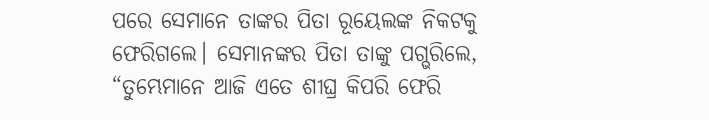ପରେ ସେମାନେ ତାଙ୍କର ପିତା ରୂୟେଲଙ୍କ ନିକଟକୁ ଫେରିଗଲେ। ସେମାନଙ୍କର ପିତା ତାଙ୍କୁ ପଗ୍ଭରିଲେ, “ତୁମ୍ଭେମାନେ ଆଜି ଏତେ ଶୀଘ୍ର କିପରି ଫେରି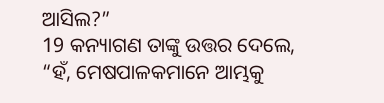ଆସିଲ?”
19 କନ୍ୟାଗଣ ତାଙ୍କୁ ଉତ୍ତର ଦେଲେ, “ହଁ, ମେଷପାଳକମାନେ ଆମ୍ଭକୁ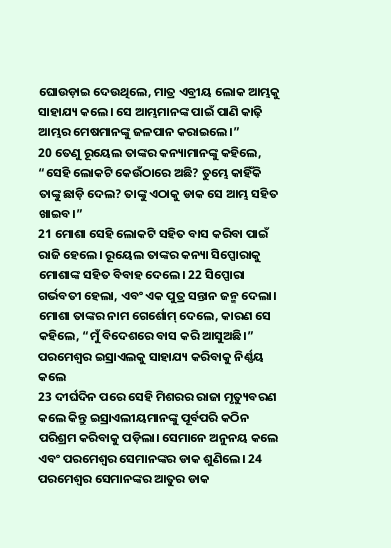ଘୋଉଡ଼ାଇ ଦେଉଥିଲେ, ମାତ୍ର ଏବ୍ରୀୟ ଲୋକ ଆମ୍ଭକୁ ସାହାଯ୍ୟ କଲେ। ସେ ଆମ୍ଭମାନଙ୍କ ପାଇଁ ପାଣି କାଢ଼ି ଆମ୍ଭର ମେଷମାନଙ୍କୁ ଜଳପାନ କରାଇଲେ।”
20 ତେଣୁ ରୂୟେଲ ତାଙ୍କର କନ୍ୟାମାନଙ୍କୁ କହିଲେ, “ସେହି ଲୋକଟି କେଉଁଠାରେ ଅଛି? ତୁମ୍ଭେ କାହିଁକି ତାଙ୍କୁ ଛାଡ଼ି ଦେଲ? ତାଙ୍କୁ ଏଠାକୁ ଡାକ ସେ ଆମ୍ଭ ସହିତ ଖାଇବ।”
21 ମୋଶା ସେହି ଲୋକଟି ସହିତ ବାସ କରିବା ପାଇଁ ରାଜି ହେଲେ। ରୂୟେଲ ତାଙ୍କର କନ୍ୟା ସିପ୍ପୋରାକୁ ମୋଶାଙ୍କ ସହିତ ବିବାହ ଦେଲେ। 22 ସିପ୍ପୋରା ଗର୍ଭବତୀ ହେଲା, ଏବଂ ଏକ ପୁତ୍ର ସନ୍ତାନ ଜନ୍ମ ଦେଲା। ମୋଶା ତାଙ୍କର ନାମ ଗେର୍ଶୋମ୍ ଦେଲେ, କାରଣ ସେ କହିଲେ, “ମୁଁ ବିଦେଶରେ ବାସ କରି ଆସୁଅଛି।”
ପରମେଶ୍ୱର ଇସ୍ରାଏଲକୁ ସାହାଯ୍ୟ କରିବାକୁ ନିର୍ଣ୍ଣୟ କଲେ
23 ଦୀର୍ଘଦିନ ପରେ ସେହି ମିଶରର ରାଜା ମୃତ୍ୟୁବରଣ କଲେ କିନ୍ତୁ ଇସ୍ରାଏଲୀୟମାନଙ୍କୁ ପୂର୍ବପରି କଠିନ ପରିଶ୍ରମ କରିବାକୁ ପଡ଼ିଲା। ସେମାନେ ଅନୁନୟ କଲେ ଏବଂ ପରମେଶ୍ୱର ସେମାନଙ୍କର ଡାକ ଶୁଣିଲେ। 24 ପରମେଶ୍ୱର ସେମାନଙ୍କର ଆତୁର ଡାକ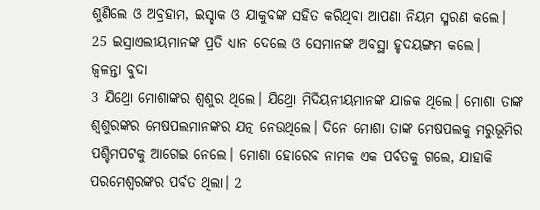ଶୁଣିଲେ ଓ ଅବ୍ରହାମ, ଇସ୍ହାକ ଓ ଯାକୁବଙ୍କ ସହିତ କରିଥିବା ଆପଣା ନିୟମ ସ୍ମରଣ କଲେ। 25 ଇସ୍ରାଏଲୀୟମାନଙ୍କ ପ୍ରତି ଧ୍ୟାନ ଦେଲେ ଓ ସେମାନଙ୍କ ଅବସ୍ଥା ହୃଦୟଙ୍ଗମ କଲେ।
ଜ୍ୱଳନ୍ତା ବୁଦା
3 ଯିଥ୍ରୋ ମୋଶାଙ୍କର ଶ୍ୱଶୁର ଥିଲେ। ଯିଥ୍ରୋ ମିଦିୟନୀୟମାନଙ୍କ ଯାଜକ ଥିଲେ। ମୋଶା ତାଙ୍କ ଶ୍ୱଶୁରଙ୍କର ମେଷପଲମାନଙ୍କର ଯତ୍ନ ନେଉଥିଲେ। ଦିନେ ମୋଶା ତାଙ୍କ ମେଷପଲକୁ ମରୁଭୂମିର ପଶ୍ଚିମପଟକୁ ଆଗେଇ ନେଲେ। ମୋଶା ହୋରେବ ନାମକ ଏକ ପର୍ବତକୁ ଗଲେ, ଯାହାକି ପରମେଶ୍ୱରଙ୍କର ପର୍ବତ ଥିଲା। 2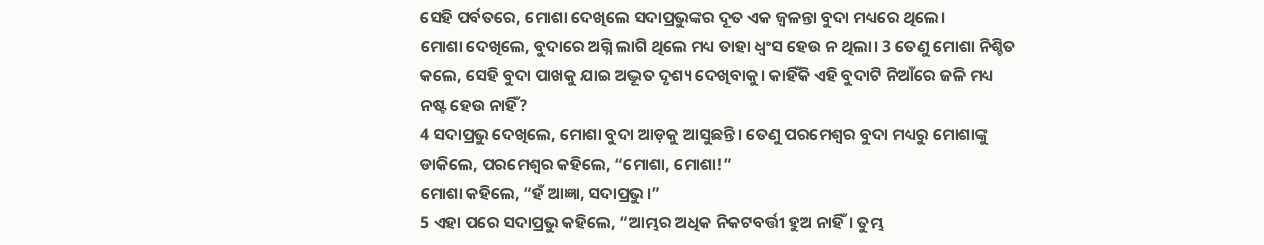ସେହି ପର୍ବତରେ, ମୋଶା ଦେଖିଲେ ସଦାପ୍ରଭୁଙ୍କର ଦୂତ ଏକ ଜ୍ୱଳନ୍ତା ବୁଦା ମଧ୍ୟରେ ଥିଲେ।
ମୋଶା ଦେଖିଲେ, ବୁଦାରେ ଅଗ୍ନି ଲାଗି ଥିଲେ ମଧ୍ୟ ତାହା ଧ୍ୱଂସ ହେଉ ନ ଥିଲା। 3 ତେଣୁ ମୋଶା ନିଶ୍ଚିତ କଲେ, ସେହି ବୁଦା ପାଖକୁ ଯାଇ ଅଦ୍ଭୂତ ଦୃଶ୍ୟ ଦେଖିବାକୁ। କାହିଁକି ଏହି ବୁଦାଟି ନିଆଁରେ ଜଳି ମଧ୍ୟ ନଷ୍ଟ ହେଉ ନାହିଁ?
4 ସଦାପ୍ରଭୁ ଦେଖିଲେ, ମୋଶା ବୁଦା ଆଡ଼କୁ ଆସୁଛନ୍ତି। ତେଣୁ ପରମେଶ୍ୱର ବୁଦା ମଧ୍ୟରୁ ମୋଶାଙ୍କୁ ଡାକିଲେ, ପରମେଶ୍ୱର କହିଲେ, “ମୋଶା, ମୋଶା!”
ମୋଶା କହିଲେ, “ହଁ ଆଜ୍ଞା, ସଦାପ୍ରଭୁ।”
5 ଏହା ପରେ ସଦାପ୍ରଭୁ କହିଲେ, “ଆମ୍ଭର ଅଧିକ ନିକଟବର୍ତ୍ତୀ ହୁଅ ନାହିଁ। ତୁମ୍ଭ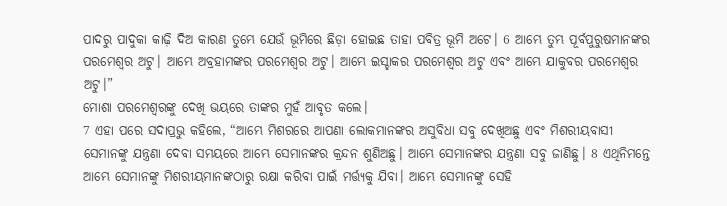ପାଦରୁ ପାଦୁକା କାଢ଼ି ଦିଅ କାରଣ ତୁମ୍ଭେ ଯେଉଁ ଭୂମିରେ ଛିଡ଼ା ହୋଇଛ ତାହା ପବିତ୍ର ଭୂମି ଅଟେ। 6 ଆମ୍ଭେ ତୁମ୍ଭ ପୂର୍ବପୁରୁଷମାନଙ୍କର ପରମେଶ୍ୱର ଅଟୁ। ଆମ୍ଭେ ଅବ୍ରହାମଙ୍କର ପରମେଶ୍ୱର ଅଟୁ। ଆମ୍ଭେ ଇସ୍ହାକର ପରମେଶ୍ୱର ଅଟୁ ଏବଂ ଆମ୍ଭେ ଯାକୁବର ପରମେଶ୍ୱର ଅଟୁ।”
ମୋଶା ପରମେଶ୍ୱରଙ୍କୁ ଦେଖି ଭୟରେ ତାଙ୍କର ମୁହଁ ଆବୃତ କଲେ।
7 ଏହା ପରେ ସଦାପ୍ରଭୁ କହିଲେ, “ଆମ୍ଭେ ମିଶରରେ ଆପଣା ଲୋକମାନଙ୍କର ଅସୁବିଧା ସବୁ ଦେଖିଅଛୁ ଏବଂ ମିଶରୀୟବାସୀ ସେମାନଙ୍କୁ ଯନ୍ତ୍ରଣା ଦେବା ସମୟରେ ଆମ୍ଭେ ସେମାନଙ୍କର କ୍ରନ୍ଦନ ଶୁଣିଅଛୁ। ଆମ୍ଭେ ସେମାନଙ୍କର ଯନ୍ତ୍ରଣା ସବୁ ଜାଣିଛୁ। 8 ଏଥିନିମନ୍ତେ ଆମ୍ଭେ ସେମାନଙ୍କୁ ମିଶରୀୟମାନଙ୍କଠାରୁ ରକ୍ଷା କରିବା ପାଇଁ ମର୍ତ୍ତ୍ୟକୁ ଯିବା। ଆମ୍ଭେ ସେମାନଙ୍କୁ ସେହି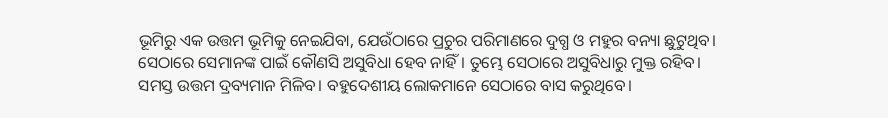ଭୂମିରୁ ଏକ ଉତ୍ତମ ଭୂମିକୁ ନେଇଯିବା, ଯେଉଁଠାରେ ପ୍ରଚୁର ପରିମାଣରେ ଦୁଗ୍ଧ ଓ ମହୁର ବନ୍ୟା ଛୁଟୁଥିବ। ସେଠାରେ ସେମାନଙ୍କ ପାଇଁ କୌଣସି ଅସୁବିଧା ହେବ ନାହିଁ। ତୁମ୍ଭେ ସେଠାରେ ଅସୁବିଧାରୁ ମୁକ୍ତ ରହିବ। ସମସ୍ତ ଉତ୍ତମ ଦ୍ରବ୍ୟମାନ ମିଳିବ। ବହୁଦେଶୀୟ ଲୋକମାନେ ସେଠାରେ ବାସ କରୁଥିବେ।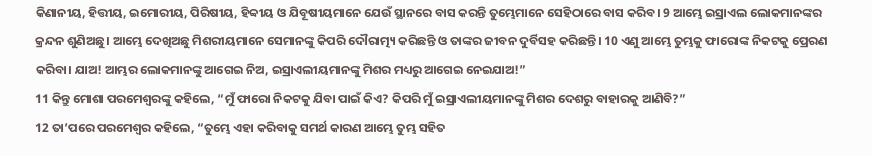କିଣାନୀୟ, ହିତ୍ତୀୟ, ଇମୋରୀୟ, ପିରିଷୀୟ, ହିବ୍ବୀୟ ଓ ଯିବୂଷୀୟମାନେ ଯେଉଁ ସ୍ଥାନରେ ବାସ କରନ୍ତି ତୁମ୍ଭେମାନେ ସେହିଠାରେ ବାସ କରିବ। 9 ଆମ୍ଭେ ଇସ୍ରାଏଲ ଲୋକମାନଙ୍କର କ୍ରନ୍ଦନ ଶୁଣିଅଛୁ। ଆମ୍ଭେ ଦେଖିଅଛୁ ମିଶରୀୟମାନେ ସେମାନଙ୍କୁ କିପରି ଦୌରାତ୍ମ୍ୟ କରିଛନ୍ତି ଓ ତାଙ୍କର ଜୀବନ ଦୁର୍ବିସହ କରିଛନ୍ତି। 10 ଏଣୁ ଆମ୍ଭେ ତୁମ୍ଭକୁ ଫାରୋଙ୍କ ନିକଟକୁ ପ୍ରେରଣ କରିବା। ଯାଅ! ଆମ୍ଭର ଲୋକମାନଙ୍କୁ ଆଗେଇ ନିଅ, ଇସ୍ରାଏଲୀୟମାନଙ୍କୁ ମିଶର ମଧ୍ୟରୁ ଆଗେଇ ନେଇଯାଅ!”
11 କିନ୍ତୁ ମୋଶା ପରମେଶ୍ୱରଙ୍କୁ କହିଲେ, “ମୁଁ ଫାରୋ ନିକଟକୁ ଯିବା ପାଇଁ କିଏ? କିପରି ମୁଁ ଇସ୍ରାଏଲୀୟମାନଙ୍କୁ ମିଶର ଦେଶରୁ ବାହାରକୁ ଆଣିବି?”
12 ତା’ପରେ ପରମେଶ୍ୱର କହିଲେ, “ତୁମ୍ଭେ ଏହା କରିବାକୁ ସମର୍ଥ କାରଣ ଆମ୍ଭେ ତୁମ୍ଭ ସହିତ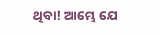ଥିବା! ଆମ୍ଭେ ଯେ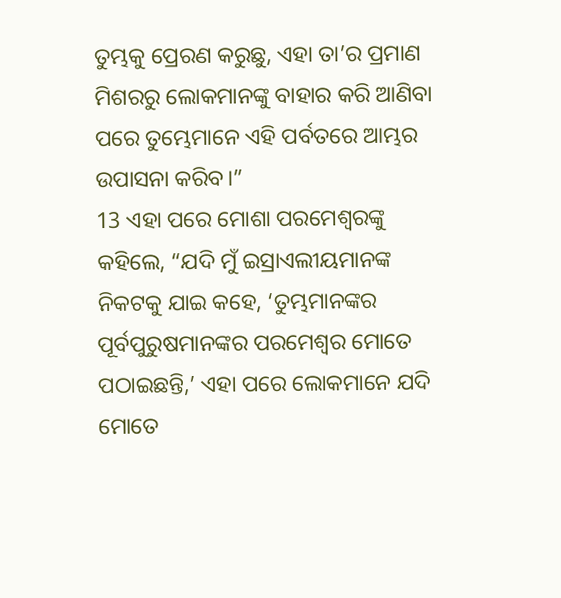ତୁମ୍ଭକୁ ପ୍ରେରଣ କରୁଛୁ, ଏହା ତା’ର ପ୍ରମାଣ ମିଶରରୁ ଲୋକମାନଙ୍କୁ ବାହାର କରି ଆଣିବା ପରେ ତୁମ୍ଭେମାନେ ଏହି ପର୍ବତରେ ଆମ୍ଭର ଉପାସନା କରିବ।”
13 ଏହା ପରେ ମୋଶା ପରମେଶ୍ୱରଙ୍କୁ କହିଲେ, “ଯଦି ମୁଁ ଇସ୍ରାଏଲୀୟମାନଙ୍କ ନିକଟକୁ ଯାଇ କହେ, ‘ତୁମ୍ଭମାନଙ୍କର ପୂର୍ବପୁରୁଷମାନଙ୍କର ପରମେଶ୍ୱର ମୋତେ ପଠାଇଛନ୍ତି,’ ଏହା ପରେ ଲୋକମାନେ ଯଦି ମୋତେ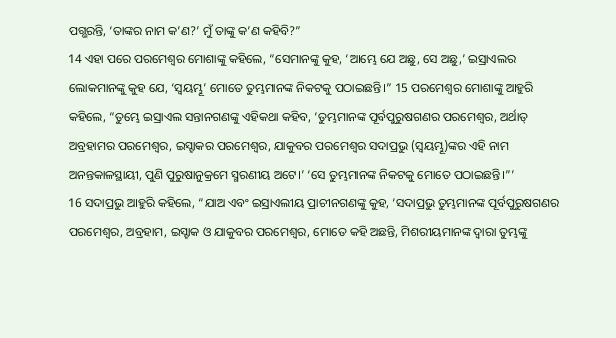ପଗ୍ଭରନ୍ତି, ‘ତାଙ୍କର ନାମ କ’ଣ?’ ମୁଁ ତାଙ୍କୁ କ’ଣ କହିବି?”
14 ଏହା ପରେ ପରମେଶ୍ୱର ମୋଶାଙ୍କୁ କହିଲେ, “ସେମାନଙ୍କୁ କୁହ, ‘ଆମ୍ଭେ ଯେ ଅଛୁ, ସେ ଅଛୁ,’ ଇସ୍ରାଏଲର ଲୋକମାନଙ୍କୁ କୁହ ଯେ, ‘ସ୍ୱୟମ୍ଭୂ’ ମୋତେ ତୁମ୍ଭମାନଙ୍କ ନିକଟକୁ ପଠାଇଛନ୍ତି।” 15 ପରମେଶ୍ୱର ମୋଶାଙ୍କୁ ଆହୁରି କହିଲେ, “ତୁମ୍ଭେ ଇସ୍ରାଏଲ ସନ୍ତାନଗଣଙ୍କୁ ଏହିକଥା କହିବ, ‘ତୁମ୍ଭମାନଙ୍କ ପୂର୍ବପୁରୁଷଗଣର ପରମେଶ୍ୱର, ଅର୍ଥାତ୍ ଅବ୍ରହାମର ପରମେଶ୍ୱର, ଇସ୍ହାକର ପରମେଶ୍ୱର, ଯାକୁବର ପରମେଶ୍ୱର ସଦାପ୍ରଭୁ (ସ୍ୱୟମ୍ଭୂ)ଙ୍କର ଏହି ନାମ ଅନନ୍ତକାଳସ୍ଥାୟୀ, ପୁଣି ପୁରୁଷାନୁକ୍ରମେ ସ୍ମରଣୀୟ ଅଟେ।’ ‘ସେ ତୁମ୍ଭମାନଙ୍କ ନିକଟକୁ ମୋତେ ପଠାଇଛନ୍ତି।”’
16 ସଦାପ୍ରଭୁ ଆହୁରି କହିଲେ, “ଯାଅ ଏବଂ ଇସ୍ରାଏଲୀୟ ପ୍ରାଚୀନଗଣଙ୍କୁ କୁହ, ‘ସଦାପ୍ରଭୁ ତୁମ୍ଭମାନଙ୍କ ପୂର୍ବପୁରୁଷଗଣର ପରମେଶ୍ୱର, ଅବ୍ରହାମ, ଇସ୍ହାକ ଓ ଯାକୁବର ପରମେଶ୍ୱର, ମୋତେ କହି ଅଛନ୍ତି, ମିଶରୀୟମାନଙ୍କ ଦ୍ୱାରା ତୁମ୍ଭଙ୍କୁ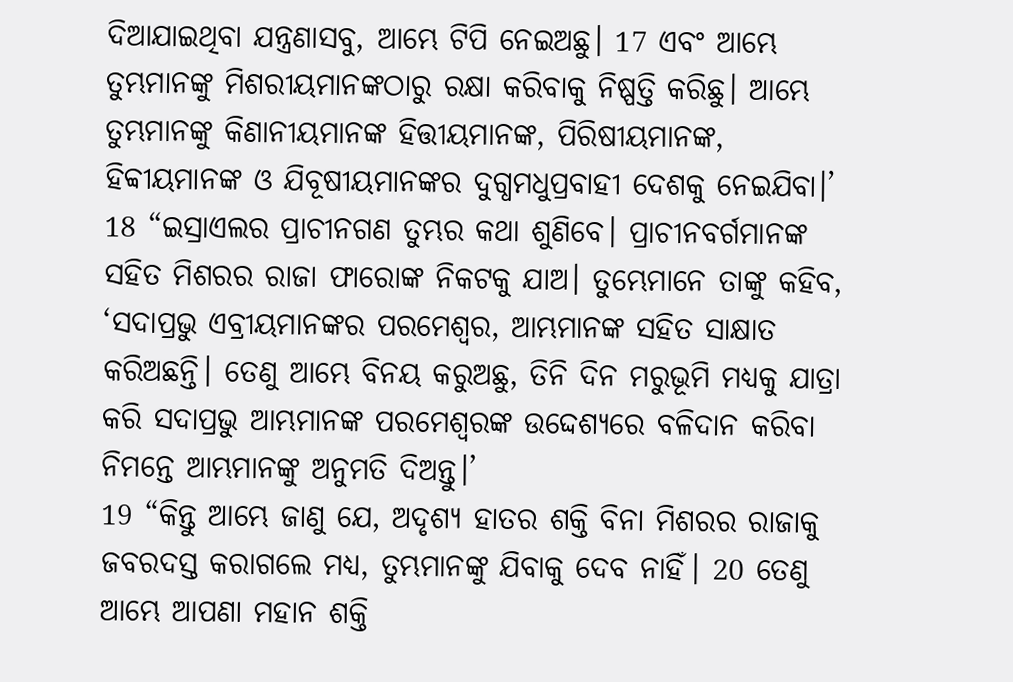ଦିଆଯାଇଥିବା ଯନ୍ତ୍ରଣାସବୁ, ଆମ୍ଭେ ଟିପି ନେଇଅଛୁ। 17 ଏବଂ ଆମ୍ଭେ ତୁମ୍ଭମାନଙ୍କୁ ମିଶରୀୟମାନଙ୍କଠାରୁ ରକ୍ଷା କରିବାକୁ ନିଷ୍ପତ୍ତି କରିଛୁ। ଆମ୍ଭେ ତୁମ୍ଭମାନଙ୍କୁ କିଣାନୀୟମାନଙ୍କ ହିତ୍ତୀୟମାନଙ୍କ, ପିରିଷୀୟମାନଙ୍କ, ହିବ୍ବୀୟମାନଙ୍କ ଓ ଯିବୂଷୀୟମାନଙ୍କର ଦୁଗ୍ଧମଧୁପ୍ରବାହୀ ଦେଶକୁ ନେଇଯିବା।’
18 “ଇସ୍ରାଏଲର ପ୍ରାଚୀନଗଣ ତୁମ୍ଭର କଥା ଶୁଣିବେ। ପ୍ରାଚୀନବର୍ଗମାନଙ୍କ ସହିତ ମିଶରର ରାଜା ଫାରୋଙ୍କ ନିକଟକୁ ଯାଅ। ତୁମ୍ଭେମାନେ ତାଙ୍କୁ କହିବ, ‘ସଦାପ୍ରଭୁ ଏବ୍ରୀୟମାନଙ୍କର ପରମେଶ୍ୱର, ଆମ୍ଭମାନଙ୍କ ସହିତ ସାକ୍ଷାତ କରିଅଛନ୍ତି। ତେଣୁ ଆମ୍ଭେ ବିନୟ କରୁଅଛୁ, ତିନି ଦିନ ମରୁଭୂମି ମଧ୍ୟକୁ ଯାତ୍ରା କରି ସଦାପ୍ରଭୁ ଆମ୍ଭମାନଙ୍କ ପରମେଶ୍ୱରଙ୍କ ଉଦ୍ଦେଶ୍ୟରେ ବଳିଦାନ କରିବା ନିମନ୍ତେ ଆମ୍ଭମାନଙ୍କୁ ଅନୁମତି ଦିଅନ୍ତୁ।’
19 “କିନ୍ତୁ ଆମ୍ଭେ ଜାଣୁ ଯେ, ଅଦୃଶ୍ୟ ହାତର ଶକ୍ତି ବିନା ମିଶରର ରାଜାକୁ ଜବରଦସ୍ତ କରାଗଲେ ମଧ୍ୟ, ତୁମ୍ଭମାନଙ୍କୁ ଯିବାକୁ ଦେବ ନାହିଁ। 20 ତେଣୁ ଆମ୍ଭେ ଆପଣା ମହାନ ଶକ୍ତି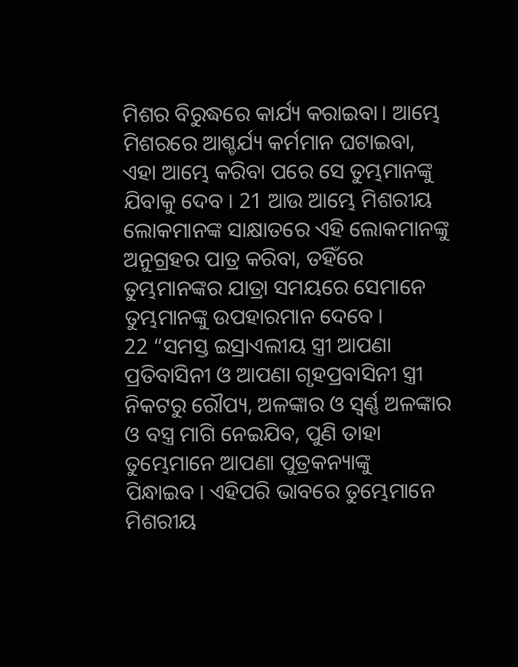ମିଶର ବିରୁଦ୍ଧରେ କାର୍ଯ୍ୟ କରାଇବା। ଆମ୍ଭେ ମିଶରରେ ଆଶ୍ଚର୍ଯ୍ୟ କର୍ମମାନ ଘଟାଇବା, ଏହା ଆମ୍ଭେ କରିବା ପରେ ସେ ତୁମ୍ଭମାନଙ୍କୁ ଯିବାକୁ ଦେବ। 21 ଆଉ ଆମ୍ଭେ ମିଶରୀୟ ଲୋକମାନଙ୍କ ସାକ୍ଷାତରେ ଏହି ଲୋକମାନଙ୍କୁ ଅନୁଗ୍ରହର ପାତ୍ର କରିବା, ତହିଁରେ ତୁମ୍ଭମାନଙ୍କର ଯାତ୍ରା ସମୟରେ ସେମାନେ ତୁମ୍ଭମାନଙ୍କୁ ଉପହାରମାନ ଦେବେ।
22 “ସମସ୍ତ ଇସ୍ରାଏଲୀୟ ସ୍ତ୍ରୀ ଆପଣା ପ୍ରତିବାସିନୀ ଓ ଆପଣା ଗୃହପ୍ରବାସିନୀ ସ୍ତ୍ରୀ ନିକଟରୁ ରୌପ୍ୟ, ଅଳଙ୍କାର ଓ ସ୍ୱର୍ଣ୍ଣ ଅଳଙ୍କାର ଓ ବସ୍ତ୍ର ମାଗି ନେଇଯିବ, ପୁଣି ତାହା ତୁମ୍ଭେମାନେ ଆପଣା ପୁତ୍ରକନ୍ୟାଙ୍କୁ ପିନ୍ଧାଇବ। ଏହିପରି ଭାବରେ ତୁମ୍ଭେମାନେ ମିଶରୀୟ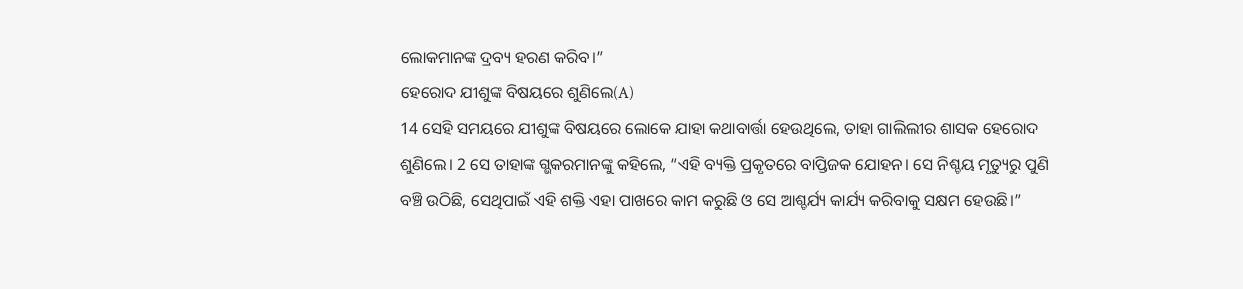ଲୋକମାନଙ୍କ ଦ୍ରବ୍ୟ ହରଣ କରିବ।”
ହେରୋଦ ଯୀଶୁଙ୍କ ବିଷୟରେ ଶୁଣିଲେ(A)
14 ସେହି ସମୟରେ ଯୀଶୁଙ୍କ ବିଷୟରେ ଲୋକେ ଯାହା କଥାବାର୍ତ୍ତା ହେଉଥିଲେ, ତାହା ଗାଲିଲୀର ଶାସକ ହେରୋଦ ଶୁଣିଲେ। 2 ସେ ତାହାଙ୍କ ଗ୍ଭକରମାନଙ୍କୁ କହିଲେ, “ଏହି ବ୍ୟକ୍ତି ପ୍ରକୃତରେ ବାପ୍ତିଜକ ଯୋହନ। ସେ ନିଶ୍ଚୟ ମୃତ୍ୟୁରୁ ପୁଣି ବଞ୍ଚି ଉଠିଛି, ସେଥିପାଇଁ ଏହି ଶକ୍ତି ଏହା ପାଖରେ କାମ କରୁଛି ଓ ସେ ଆଶ୍ଚର୍ଯ୍ୟ କାର୍ଯ୍ୟ କରିବାକୁ ସକ୍ଷମ ହେଉଛି।”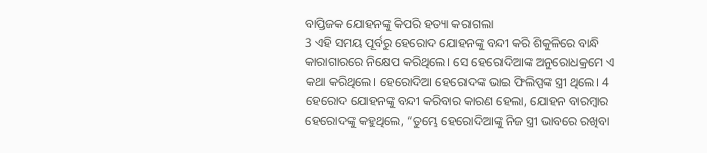ବାପ୍ତିଜକ ଯୋହନଙ୍କୁ କିପରି ହତ୍ୟା କରାଗଲା
3 ଏହି ସମୟ ପୂର୍ବରୁ ହେରୋଦ ଯୋହନଙ୍କୁ ବନ୍ଦୀ କରି ଶିକୁଳିରେ ବାନ୍ଧି କାରାଗାରରେ ନିକ୍ଷେପ କରିଥିଲେ। ସେ ହେରୋଦିଆଙ୍କ ଅନୁରୋଧକ୍ରମେ ଏ କଥା କରିଥିଲେ। ହେରୋଦିଆ ହେରୋଦଙ୍କ ଭାଇ ଫିଲିପ୍ପଙ୍କ ସ୍ତ୍ରୀ ଥିଲେ। 4 ହେରୋଦ ଯୋହନଙ୍କୁ ବନ୍ଦୀ କରିବାର କାରଣ ହେଲା, ଯୋହନ ବାରମ୍ବାର ହେରୋଦଙ୍କୁ କହୁଥିଲେ, “ତୁମ୍ଭେ ହେରୋଦିଆଙ୍କୁ ନିଜ ସ୍ତ୍ରୀ ଭାବରେ ରଖିବା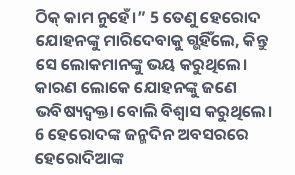ଠିକ୍ କାମ ନୁହେଁ।” 5 ତେଣୁ ହେରୋଦ ଯୋହନଙ୍କୁ ମାରିଦେବାକୁ ଗ୍ଭହିଁଲେ, କିନ୍ତୁ ସେ ଲୋକମାନଙ୍କୁ ଭୟ କରୁଥିଲେ। କାରଣ ଲୋକେ ଯୋହନଙ୍କୁ ଜଣେ ଭବିଷ୍ୟଦ୍ବକ୍ତା ବୋଲି ବିଶ୍ୱାସ କରୁଥିଲେ।
6 ହେରୋଦଙ୍କ ଜନ୍ମଦିନ ଅବସରରେ ହେରୋଦିଆଙ୍କ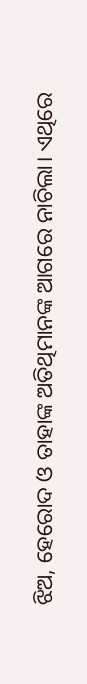ଝିଅ, ହେରୋଦ ଓ ତାହାଙ୍କ ଅତିଥିମାନଙ୍କ ଆଗରେ ନାଚିଲା। ଏଥିରେ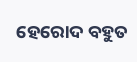ହେରୋଦ ବହୁତ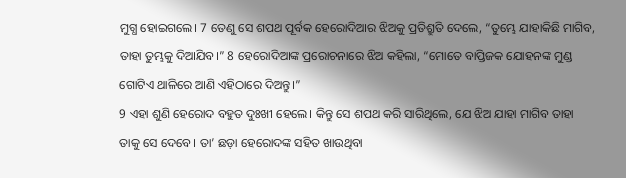ମୁଗ୍ଧ ହୋଇଗଲେ। 7 ତେଣୁ ସେ ଶପଥ ପୂର୍ବକ ହେରୋଦିଆର ଝିଅକୁ ପ୍ରତିଶ୍ରୁତି ଦେଲେ, “ତୁମ୍ଭେ ଯାହାକିଛି ମାଗିବ, ତାହା ତୁମ୍ଭକୁ ଦିଆଯିବ।” 8 ହେରୋଦିଆଙ୍କ ପ୍ରରୋଚନାରେ ଝିଅ କହିଲା, “ମୋତେ ବାପ୍ତିଜକ ଯୋହନଙ୍କ ମୁଣ୍ଡ ଗୋଟିଏ ଥାଳିରେ ଆଣି ଏହିଠାରେ ଦିଅନ୍ତୁ।”
9 ଏହା ଶୁଣି ହେରୋଦ ବହୁତ ଦୁଃଖୀ ହେଲେ। କିନ୍ତୁ ସେ ଶପଥ କରି ସାରିଥିଲେ, ଯେ ଝିଅ ଯାହା ମାଗିବ ତାହା ତାକୁ ସେ ଦେବେ। ତା’ ଛଡ଼ା ହେରୋଦଙ୍କ ସହିତ ଖାଉଥିବା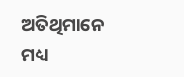ଅତିଥିମାନେ ମଧ୍ୟ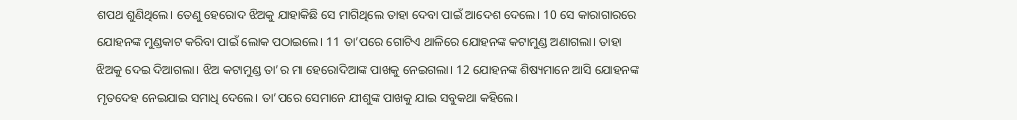ଶପଥ ଶୁଣିଥିଲେ। ତେଣୁ ହେରୋଦ ଝିଅକୁ ଯାହାକିଛି ସେ ମାଗିଥିଲେ ତାହା ଦେବା ପାଇଁ ଆଦେଶ ଦେଲେ। 10 ସେ କାରାଗାରରେ ଯୋହନଙ୍କ ମୁଣ୍ଡକାଟ କରିବା ପାଇଁ ଲୋକ ପଠାଇଲେ। 11 ତା’ପରେ ଗୋଟିଏ ଥାଳିରେ ଯୋହନଙ୍କ କଟାମୁଣ୍ଡ ଅଣାଗଲା। ତାହା ଝିଅକୁ ଦେଇ ଦିଆଗଲା। ଝିଅ କଟାମୁଣ୍ଡ ତା’ର ମା ହେରୋଦିଆଙ୍କ ପାଖକୁ ନେଇଗଲା। 12 ଯୋହନଙ୍କ ଶିଷ୍ୟମାନେ ଆସି ଯୋହନଙ୍କ ମୃତଦେହ ନେଇଯାଇ ସମାଧି ଦେଲେ। ତା’ପରେ ସେମାନେ ଯୀଶୁଙ୍କ ପାଖକୁ ଯାଇ ସବୁକଥା କହିଲେ।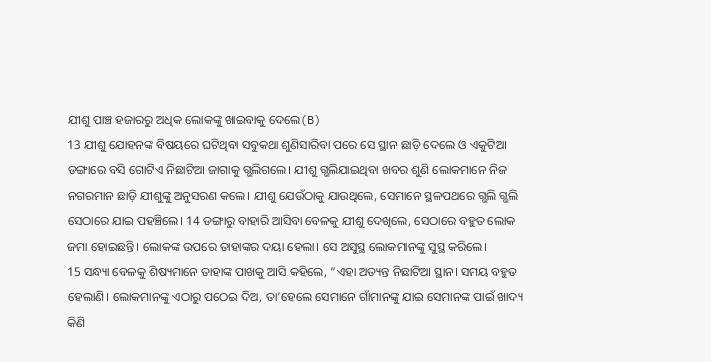ଯୀଶୁ ପାଞ୍ଚ ହଜାରରୁ ଅଧିକ ଲୋକଙ୍କୁ ଖାଇବାକୁ ଦେଲେ(B)
13 ଯୀଶୁ ଯୋହନଙ୍କ ବିଷୟରେ ଘଟିଥିବା ସବୁକଥା ଶୁଣିସାରିବା ପରେ ସେ ସ୍ଥାନ ଛାଡ଼ି ଦେଲେ ଓ ଏକୁଟିଆ ଡଙ୍ଗାରେ ବସି ଗୋଟିଏ ନିଛାଟିଆ ଜାଗାକୁ ଗ୍ଭଲିଗଲେ। ଯୀଶୁ ଗ୍ଭଲିଯାଇଥିବା ଖବର ଶୁଣି ଲୋକମାନେ ନିଜ ନଗରମାନ ଛାଡ଼ି ଯୀଶୁଙ୍କୁ ଅନୁସରଣ କଲେ। ଯୀଶୁ ଯେଉଁଠାକୁ ଯାଉଥିଲେ, ସେମାନେ ସ୍ଥଳପଥରେ ଗ୍ଭଲି ଗ୍ଭଲି ସେଠାରେ ଯାଇ ପହଞ୍ଚିଲେ। 14 ଡଙ୍ଗାରୁ ବାହାରି ଆସିବା ବେଳକୁ ଯୀଶୁ ଦେଖିଲେ, ସେଠାରେ ବହୁତ ଲୋକ ଜମା ହୋଇଛନ୍ତି। ଲୋକଙ୍କ ଉପରେ ତାହାଙ୍କର ଦୟା ହେଲା। ସେ ଅସୁସ୍ଥ ଲୋକମାନଙ୍କୁ ସୁସ୍ଥ କରିଲେ।
15 ସନ୍ଧ୍ୟା ବେଳକୁ ଶିଷ୍ୟମାନେ ତାହାଙ୍କ ପାଖକୁ ଆସି କହିଲେ, “ଏହା ଅତ୍ୟନ୍ତ ନିଛାଟିଆ ସ୍ଥାନ। ସମୟ ବହୁତ ହେଲାଣି। ଲୋକମାନଙ୍କୁ ଏଠାରୁ ପଠେଇ ଦିଅ, ତା’ହେଲେ ସେମାନେ ଗାଁମାନଙ୍କୁ ଯାଇ ସେମାନଙ୍କ ପାଇଁ ଖାଦ୍ୟ କିଣି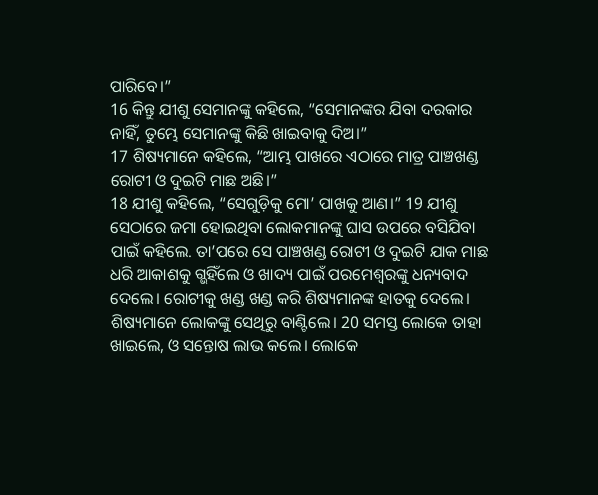ପାରିବେ।”
16 କିନ୍ତୁ ଯୀଶୁ ସେମାନଙ୍କୁ କହିଲେ, “ସେମାନଙ୍କର ଯିବା ଦରକାର ନାହିଁ, ତୁମ୍ଭେ ସେମାନଙ୍କୁ କିଛି ଖାଇବାକୁ ଦିଅ।”
17 ଶିଷ୍ୟମାନେ କହିଲେ, “ଆମ୍ଭ ପାଖରେ ଏଠାରେ ମାତ୍ର ପାଞ୍ଚଖଣ୍ଡ ରୋଟୀ ଓ ଦୁଇଟି ମାଛ ଅଛି।”
18 ଯୀଶୁ କହିଲେ, “ସେଗୁଡ଼ିକୁ ମୋ’ ପାଖକୁ ଆଣ।” 19 ଯୀଶୁ ସେଠାରେ ଜମା ହୋଇଥିବା ଲୋକମାନଙ୍କୁ ଘାସ ଉପରେ ବସିଯିବା ପାଇଁ କହିଲେ. ତା’ପରେ ସେ ପାଞ୍ଚଖଣ୍ଡ ରୋଟୀ ଓ ଦୁଇଟି ଯାକ ମାଛ ଧରି ଆକାଶକୁ ଗ୍ଭହିଁଲେ ଓ ଖାଦ୍ୟ ପାଇଁ ପରମେଶ୍ୱରଙ୍କୁ ଧନ୍ୟବାଦ ଦେଲେ। ରୋଟୀକୁ ଖଣ୍ଡ ଖଣ୍ଡ କରି ଶିଷ୍ୟମାନଙ୍କ ହାତକୁ ଦେଲେ। ଶିଷ୍ୟମାନେ ଲୋକଙ୍କୁ ସେଥିରୁ ବାଣ୍ଟିଲେ। 20 ସମସ୍ତ ଲୋକେ ତାହା ଖାଇଲେ, ଓ ସନ୍ତୋଷ ଲାଭ କଲେ। ଲୋକେ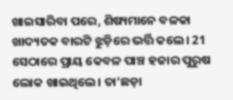ଖାଇସାରିବା ପରେ, ଶିଷ୍ୟମାନେ ବଳକା ଖାଦ୍ୟତକ ବାରଟି ଝୁଡ଼ିରେ ଭର୍ତ୍ତି କଲେ। 21 ସେଠାରେ ପ୍ରାୟ କେବଳ ପାଞ୍ଚ ହଜାର ପୁରୁଷ ଲୋକ ଖାଇଥିଲେ। ତା’ଛଡ଼ା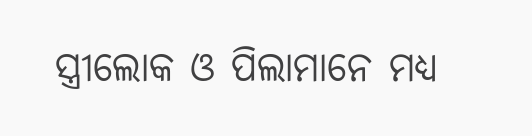ସ୍ତ୍ରୀଲୋକ ଓ ପିଲାମାନେ ମଧ୍ୟ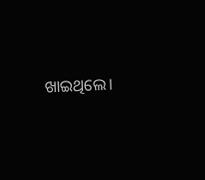ଖାଇଥିଲେ।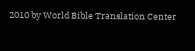2010 by World Bible Translation Center